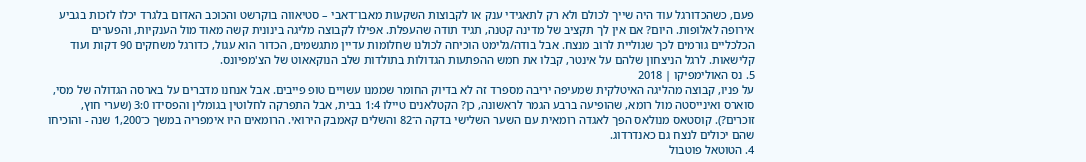פעם, כשהכדורגל עוד היה שייך לכולם ולא רק לתאגידי ענק או לקבוצות השקעות מאבו־דאבי – סטיאווה בוקרשט והכוכב האדום בלגרד יכלו לזכות בגביע אירופה לאלופות. היום? אם אין לך תקציב של מדינה קטנה, תגיד תודה שהעפלת. אפילו לקבוצה מליגה בינונית קשה מאוד מול הענקיות, והפערים הכלכליים גורמים לכך שגוליית לרוב מנצח. אבל בודה/גלימט הוכיחה לכולנו שחלומות עדיין מתגשמים, הכדור הוא עגול, כדורגל משחקים 90 דקות ועוד קלישאות. לרגל הניצחון שלהם על אינטר, קבלו את חמש ההפתעות הגדולות בתולדות שלב הנוקאאוט של הצ'מפיונס.
5. נס האולימפיקו | 2018
על פניו, קבוצה מהליגה האיטלקית שמעיפה יריבה מספרד זה לא בדיוק החומר שממנו עשויים טופ פייבים. אבל אנחנו מדברים על בארסה הגדולה של מסי, סוארס ואינייסטה מול רומא, שהופיעה ברבע הגמר לראשונה, כן? הקטלאנים טיילו 1:4 בבית, אבל התפרקה לחלוטין בגומלין והפסידו 3:0 (שערי חוץ, זוכרים?). קוסטאס מנולאס הפך לאגדה רומאית עם השער השלישי בדקה ה־82 והשלים קאמבק הירואי. הרומאים היו אימפריה במשך כ־1,200 שנה - והוכיחו שהם יכולים לנצח גם כאנדרדוג.
4. הטוטאל פוטבול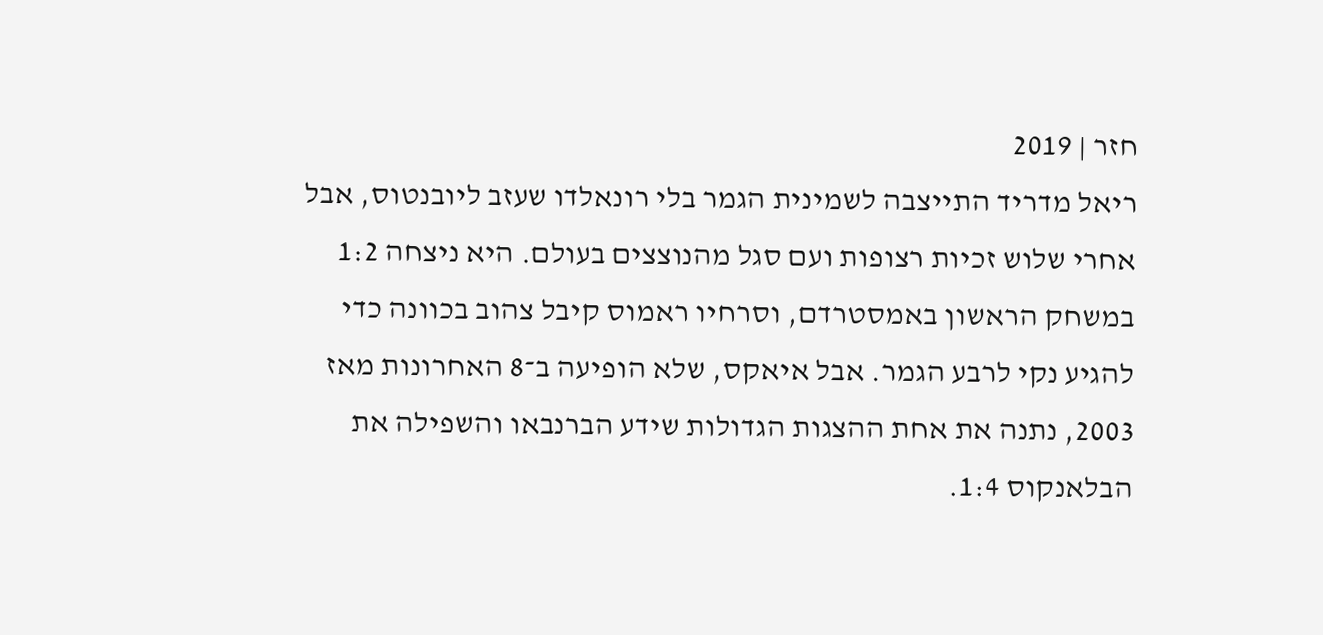חזר | 2019
ריאל מדריד התייצבה לשמינית הגמר בלי רונאלדו שעזב ליובנטוס, אבל אחרי שלוש זכיות רצופות ועם סגל מהנוצצים בעולם. היא ניצחה 1:2 במשחק הראשון באמסטרדם, וסרחיו ראמוס קיבל צהוב בכוונה כדי להגיע נקי לרבע הגמר. אבל איאקס, שלא הופיעה ב־8 האחרונות מאז 2003, נתנה את אחת ההצגות הגדולות שידע הברנבאו והשפילה את הבלאנקוס 1:4.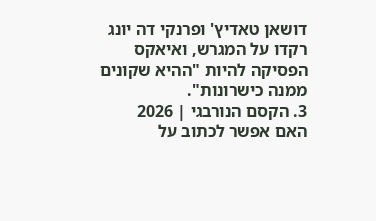דושאן טאדיץ' ופרנקי דה יונג רקדו על המגרש, ואיאקס הפסיקה להיות "ההיא שקונים ממנה כישרונות".
3. הקסם הנורבגי | 2026
האם אפשר לכתוב על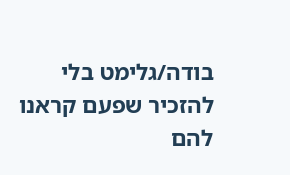בודה/גלימט בלי להזכיר שפעם קראנו להם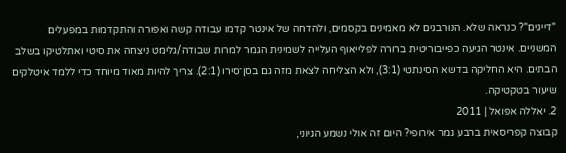"דייגים"? כנראה שלא. הנורבגים לא מאמינים בקסמים, ולהדחה של אינטר קדמו עבודה קשה ואפורה והתקדמות במפעלים המשניים. אינטר הגיעה כפייבוריטית ברורה לפלייאוף העלייה לשמינית הגמר למרות שבודה/גלימט ניצחה את סיטי ואתלטיקו בשלב הבתים. היא החליקה בדשא הסינתטי (3:1), ולא הצליחה לצאת מזה גם בסן־סירו (2:1). צריך להיות מאוד מיוחד כדי ללמד איטלקים שיעור בטקטיקה.
2. יאללה אפואל | 2011
קבוצה קפריסאית ברבע גמר אירופי? היום זה אולי נשמע הגיוני,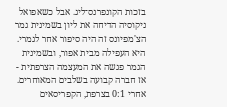בזכות הקונפרנס־ליג. אבל כשאפואל ניקוסיה הדיחה את ליון בשמינית גמר הצ'מפיונס זה היה סיפור אחר לגמרי. היא העפילה מבית אפור, ובשמינית הגמר פגשה את המעצמה הצרפתית - אז חברה קבועה בשלבים המאוחרים. אחרי 0:1 בצרפת, הקפריסאים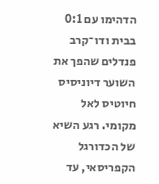הדהימו עם 0:1 בבית ודו־קרב פנדלים שהפך את השוער דיוניסיס חיוטיס לאל מקומי. רגע השיא של הכדורגל הקפריסאי, עד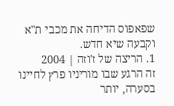שפאפוס הדיחה את מכבי ת"א וקבעה שיא חדש.
1. הריצה של ז'וזה | 2004
זה הרגע שבו מוריניו פרץ לחיינו בסערה, יותר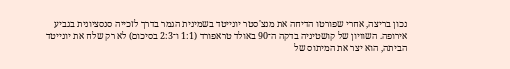נכון בריצה, אחרי שפורטו הדיחה את מנצ'סטר יונייטד בשמינית הגמר בדרך לזכייה סנסציונית בגביע אירופה. השוויון של קושטיניה בדקה ה־90 באולד טראפורד (1:1 ו־2:3 בסיכום) לא רק שלח את יונייטד הביתה, הוא יצר את המיתוס של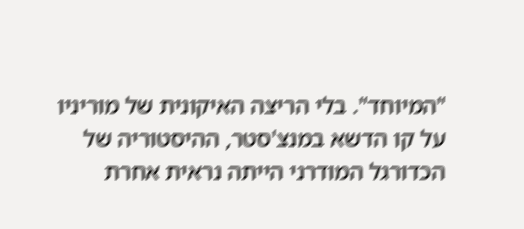"המיוחד". בלי הריצה האיקונית של מוריניו על קו הדשא במנצ'סטר, ההיסטוריה של הכדורגל המודרני הייתה נראית אחרת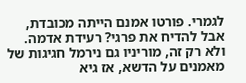לגמרי. פורטו אמנם הייתה מכובדת, אבל להדיח את פרגי? רעידת אדמה. ולא רק זה, מוריניו גם נירמל חגיגות של מאמנים על הדשא, אז גיא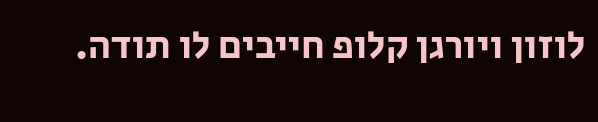לוזון ויורגן קלופ חייבים לו תודה.